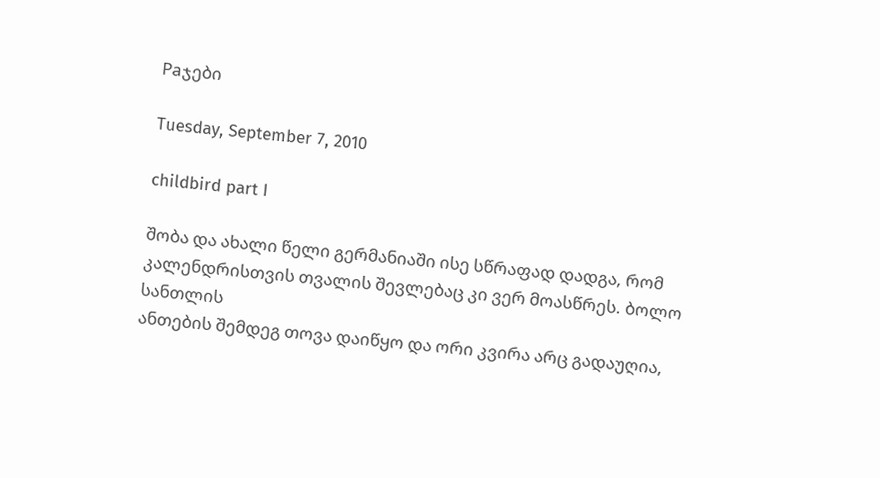Paჯები

Tuesday, September 7, 2010

childbird part I

შობა და ახალი წელი გერმანიაში ისე სწრაფად დადგა, რომ კალენდრისთვის თვალის შევლებაც კი ვერ მოასწრეს. ბოლო სანთლის
ანთების შემდეგ თოვა დაიწყო და ორი კვირა არც გადაუღია,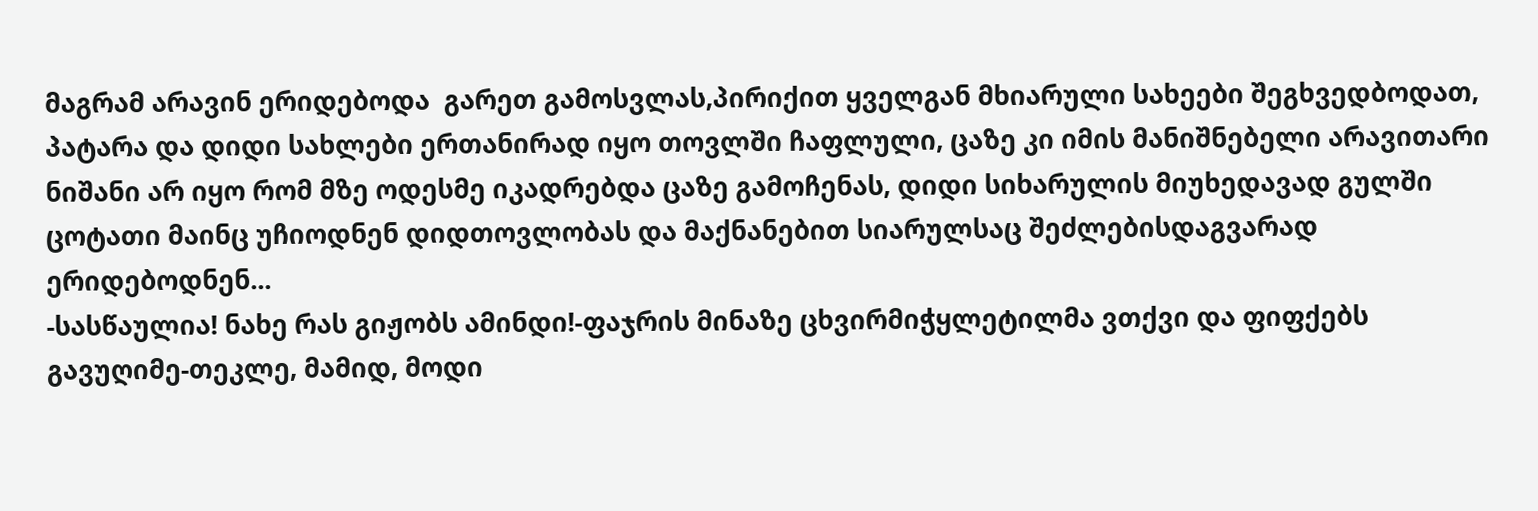მაგრამ არავინ ერიდებოდა  გარეთ გამოსვლას,პირიქით ყველგან მხიარული სახეები შეგხვედბოდათ, პატარა და დიდი სახლები ერთანირად იყო თოვლში ჩაფლული, ცაზე კი იმის მანიშნებელი არავითარი ნიშანი არ იყო რომ მზე ოდესმე იკადრებდა ცაზე გამოჩენას, დიდი სიხარულის მიუხედავად გულში ცოტათი მაინც უჩიოდნენ დიდთოვლობას და მაქნანებით სიარულსაც შეძლებისდაგვარად ერიდებოდნენ...
-სასწაულია! ნახე რას გიჟობს ამინდი!-ფაჯრის მინაზე ცხვირმიჭყლეტილმა ვთქვი და ფიფქებს გავუღიმე-თეკლე, მამიდ, მოდი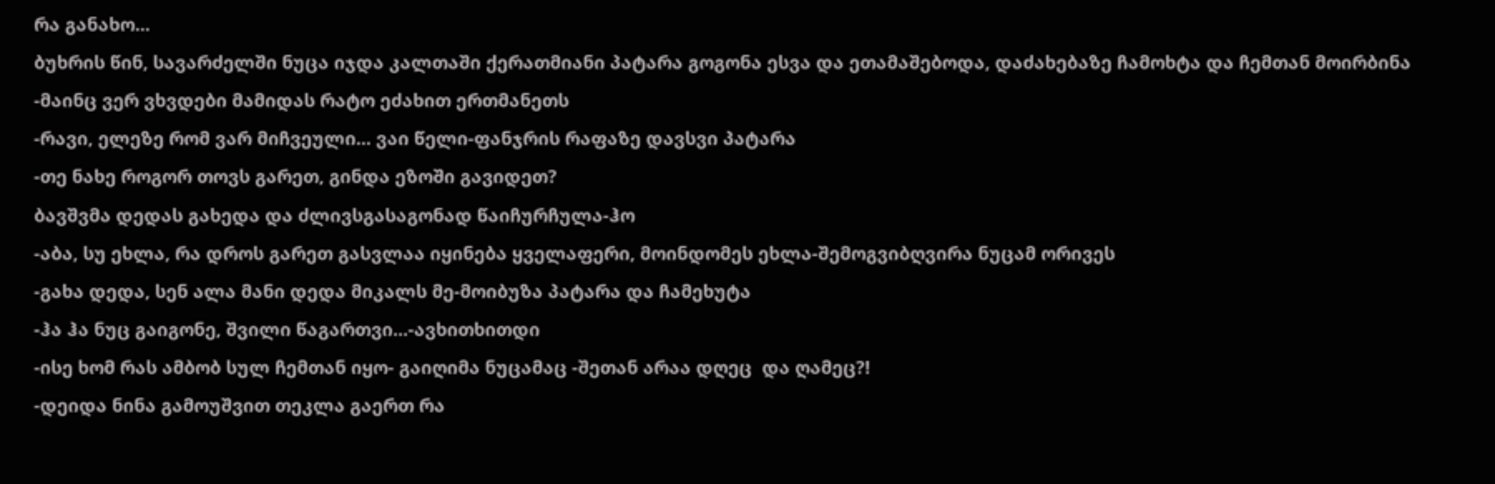რა განახო...
ბუხრის წინ, სავარძელში ნუცა იჯდა კალთაში ქერათმიანი პატარა გოგონა ესვა და ეთამაშებოდა, დაძახებაზე ჩამოხტა და ჩემთან მოირბინა
-მაინც ვერ ვხვდები მამიდას რატო ეძახით ერთმანეთს
-რავი, ელეზე რომ ვარ მიჩვეული... ვაი წელი-ფანჯრის რაფაზე დავსვი პატარა
-თე ნახე როგორ თოვს გარეთ, გინდა ეზოში გავიდეთ?
ბავშვმა დედას გახედა და ძლივსგასაგონად წაიჩურჩულა-ჰო
-აბა, სუ ეხლა, რა დროს გარეთ გასვლაა იყინება ყველაფერი, მოინდომეს ეხლა-შემოგვიბღვირა ნუცამ ორივეს
-გახა დედა, სენ ალა მანი დედა მიკალს მე-მოიბუზა პატარა და ჩამეხუტა
-ჰა ჰა ნუც გაიგონე, შვილი წაგართვი...-ავხითხითდი
-ისე ხომ რას ამბობ სულ ჩემთან იყო- გაიღიმა ნუცამაც -შეთან არაა დღეც  და ღამეც?!
-დეიდა ნინა გამოუშვით თეკლა გაერთ რა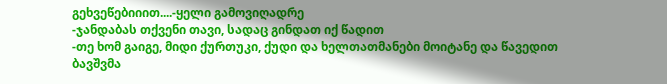გეხვეწებიიით....-ყელი გამოვიღადრე
-ჯანდაბას თქვენი თავი, სადაც გინდათ იქ წადით
-თე ხომ გაიგე, მიდი ქურთუკი, ქუდი და ხელთათმანები მოიტანე და წავედით
ბავშვმა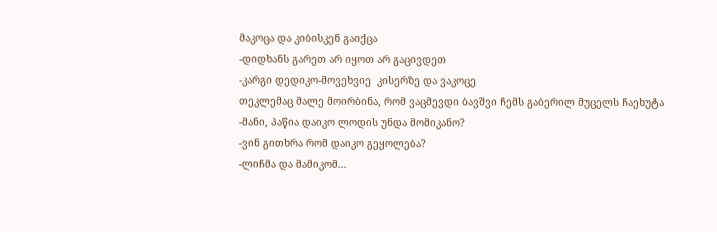მაკოცა და კიბისკენ გაიქცა
-დიდხანს გარეთ არ იყოთ არ გაცივდეთ
-კარგი დედიკო-მოვეხვიე  კისერზე და ვაკოცე
თეკლემაც მალე მოირბინა, რომ ვაცმევდი ბავშვი ჩემს გაბერილ მუცელს ჩაეხუტა
-მანი, პაწია დაიკო ლოდის უნდა მომიკანო?
-ვინ გითხრა რომ დაიკო გეყოლება?
-ლიჩმა და მამიკომ...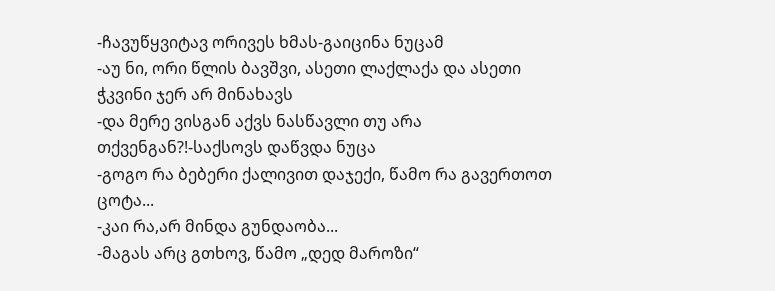-ჩავუწყვიტავ ორივეს ხმას-გაიცინა ნუცამ
-აუ ნი, ორი წლის ბავშვი, ასეთი ლაქლაქა და ასეთი ჭკვინი ჯერ არ მინახავს
-და მერე ვისგან აქვს ნასწავლი თუ არა თქვენგან?!-საქსოვს დაწვდა ნუცა
-გოგო რა ბებერი ქალივით დაჯექი, წამო რა გავერთოთ ცოტა...
-კაი რა,არ მინდა გუნდაობა...
-მაგას არც გთხოვ, წამო „დედ მაროზი“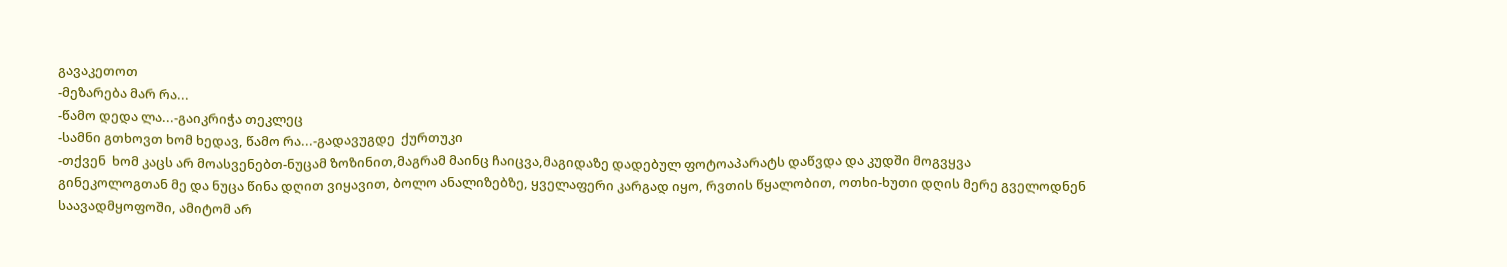გავაკეთოთ
-მეზარება მარ რა...
-წამო დედა ლა...-გაიკრიჭა თეკლეც
-სამნი გთხოვთ ხომ ხედავ, წამო რა...-გადავუგდე  ქურთუკი
-თქვენ  ხომ კაცს არ მოასვენებთ-ნუცამ ზოზინით,მაგრამ მაინც ჩაიცვა,მაგიდაზე დადებულ ფოტოაპარატს დაწვდა და კუდში მოგვყვა
გინეკოლოგთან მე და ნუცა წინა დღით ვიყავით, ბოლო ანალიზებზე, ყველაფერი კარგად იყო, რვთის წყალობით, ოთხი-ხუთი დღის მერე გველოდნენ საავადმყოფოში, ამიტომ არ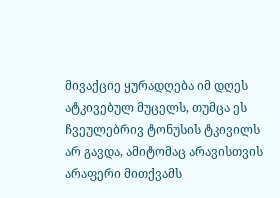მივაქციე ყურადღება იმ დღეს ატკივებულ მუცელს, თუმცა ეს ჩვეულებრივ ტონუსის ტკივილს არ გავდა, ამიტომაც არავისთვის არაფერი მითქვამს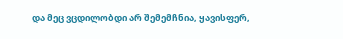და მეც ვცდილობდი არ შემემჩნია, ყავისფერ,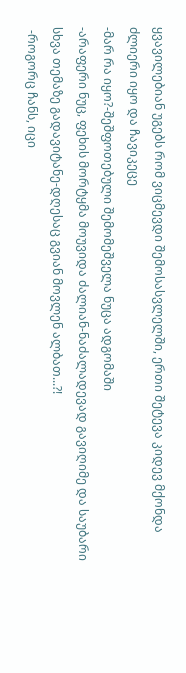ყვავილებიან უგებს რომ ვიცმევდი შემოსასვლელში, ერთი შეტევა კიდევ მქონდა ძლიერი იყო და ჩავიკეცე
-მარ რა იყო?-შეშფოთებული შემომეშველა ნუცა ადგომაში
-არაფერი ნუც, ფეხის მორტყმა მოუვიდა ძალიან-ნაძალადევად გავიღიმე და საუბარი სხვა თემაზე გადავიტანე-დღესაც გვიან მოვლენ ალბათ...?!
 -როგორც ჩანს, იცი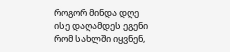როგორ მინდა დღე ისე დაღამდეს ეგენი რომ სახლში იყვნენ,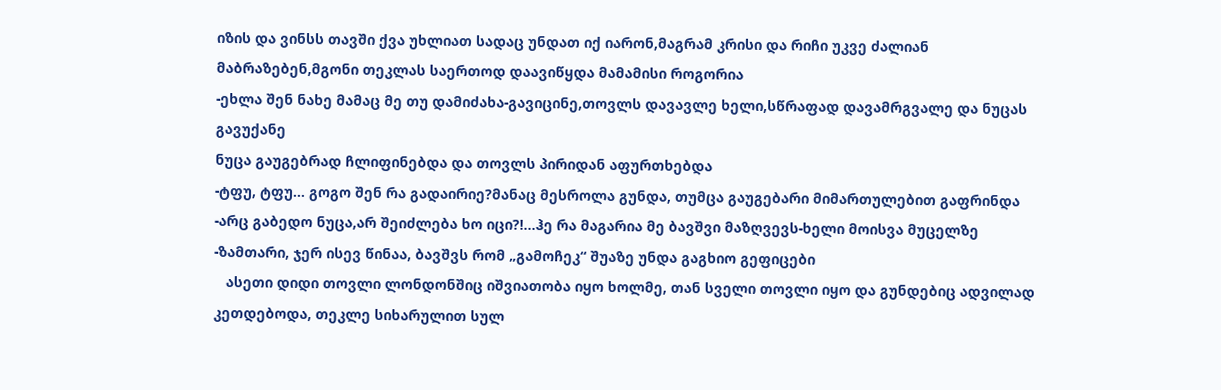იზის და ვინსს თავში ქვა უხლიათ სადაც უნდათ იქ იარონ,მაგრამ კრისი და რიჩი უკვე ძალიან მაბრაზებენ,მგონი თეკლას საერთოდ დაავიწყდა მამამისი როგორია
-ეხლა შენ ნახე მამაც მე თუ დამიძახა-გავიცინე,თოვლს დავავლე ხელი,სწრაფად დავამრგვალე და ნუცას გავუქანე
ნუცა გაუგებრად ჩლიფინებდა და თოვლს პირიდან აფურთხებდა
-ტფუ, ტფუ... გოგო შენ რა გადაირიე?მანაც მესროლა გუნდა, თუმცა გაუგებარი მიმართულებით გაფრინდა
-არც გაბედო ნუცა,არ შეიძლება ხო იცი?!...ჰე რა მაგარია მე ბავშვი მაზღვევს-ხელი მოისვა მუცელზე
-ზამთარი, ჯერ ისევ წინაა, ბავშვს რომ „გამოჩეკ“ შუაზე უნდა გაგხიო გეფიცები
   ასეთი დიდი თოვლი ლონდონშიც იშვიათობა იყო ხოლმე, თან სველი თოვლი იყო და გუნდებიც ადვილად კეთდებოდა, თეკლე სიხარულით სულ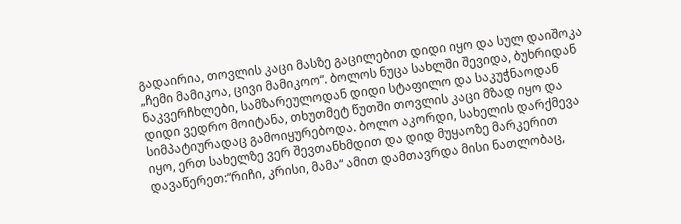გადაირია, თოვლის კაცი მასზე გაცილებით დიდი იყო და სულ დაიშოკა „ჩემი მამიკოა, ცივი მამიკოო“. ბოლოს ნუცა სახლში შევიდა, ბუხრიდან ნაკვერჩხლები, სამზარეულოდან დიდი სტაფილო და საკუჭნაოდან დიდი ვედრო მოიტანა, თხუთმეტ წუთში თოვლის კაცი მზად იყო და სიმპატიურადაც გამოიყურებოდა. ბოლო აკორდი, სახელის დარქმევა იყო, ერთ სახელზე ვერ შევთანხმდით და დიდ მუყაოზე მარკერით დავაწერეთ:“რიჩი, კრისი, მამა“ ამით დამთავრდა მისი ნათლობაც,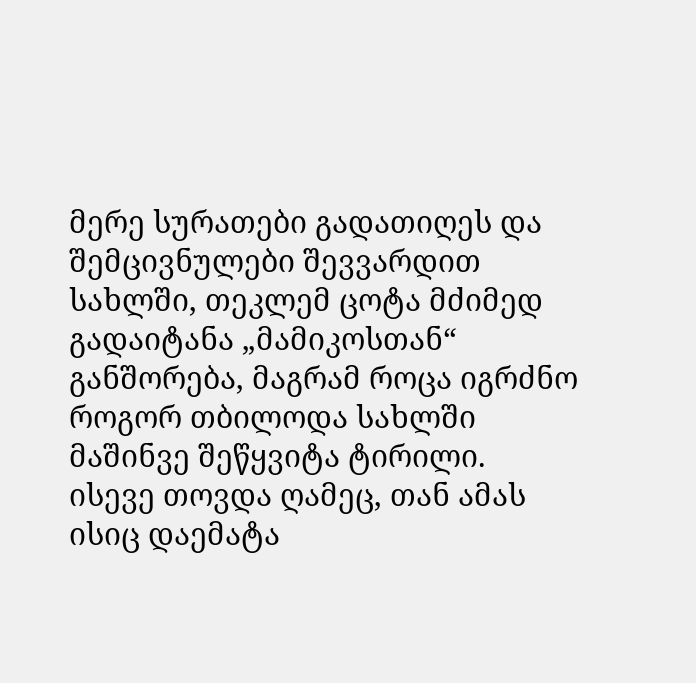მერე სურათები გადათიღეს და შემცივნულები შევვარდით სახლში, თეკლემ ცოტა მძიმედ გადაიტანა „მამიკოსთან“ განშორება, მაგრამ როცა იგრძნო როგორ თბილოდა სახლში მაშინვე შეწყვიტა ტირილი.
ისევე თოვდა ღამეც, თან ამას ისიც დაემატა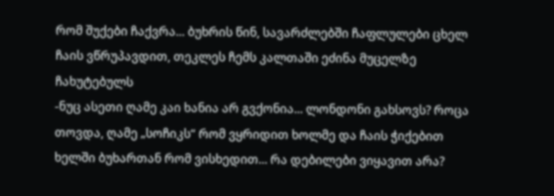რომ შუქები ჩაქვრა... ბუხრის წინ, სავარძლებში ჩაფლულები ცხელ ჩაის ვწრუპავდით, თეკლეს ჩემს კალთაში ეძინა მუცელზე ჩახუტებულს
-ნუც ასეთი ღამე კაი ხანია არ გვქონია... ლონდონი გახსოვს? როცა თოვდა, ღამე „სოჩიკს“ რომ ვყრიდით ხოლმე და ჩაის ჭიქებით ხელში ბუხართან რომ ვისხედით... რა დებილები ვიყავით არა?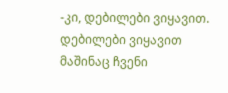-კი, დებილები ვიყავით. დებილები ვიყავით მაშინაც ჩვენი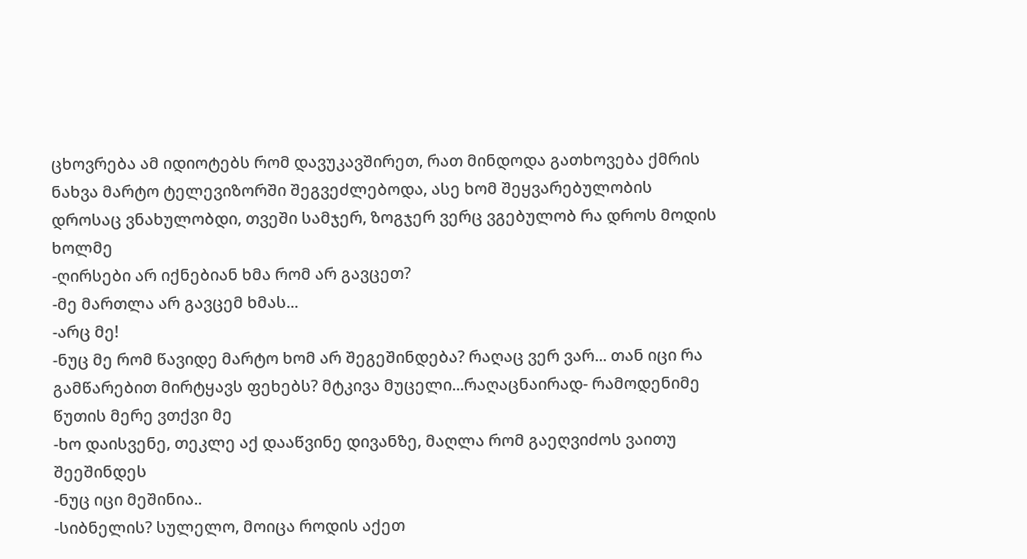ცხოვრება ამ იდიოტებს რომ დავუკავშირეთ, რათ მინდოდა გათხოვება ქმრის ნახვა მარტო ტელევიზორში შეგვეძლებოდა, ასე ხომ შეყვარებულობის დროსაც ვნახულობდი, თვეში სამჯერ, ზოგჯერ ვერც ვგებულობ რა დროს მოდის ხოლმე
-ღირსები არ იქნებიან ხმა რომ არ გავცეთ?
-მე მართლა არ გავცემ ხმას...
-არც მე!
-ნუც მე რომ წავიდე მარტო ხომ არ შეგეშინდება? რაღაც ვერ ვარ... თან იცი რა გამწარებით მირტყავს ფეხებს? მტკივა მუცელი...რაღაცნაირად- რამოდენიმე წუთის მერე ვთქვი მე
-ხო დაისვენე, თეკლე აქ დააწვინე დივანზე, მაღლა რომ გაეღვიძოს ვაითუ შეეშინდეს
-ნუც იცი მეშინია..
-სიბნელის? სულელო, მოიცა როდის აქეთ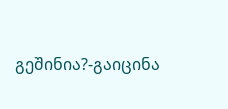გეშინია?-გაიცინა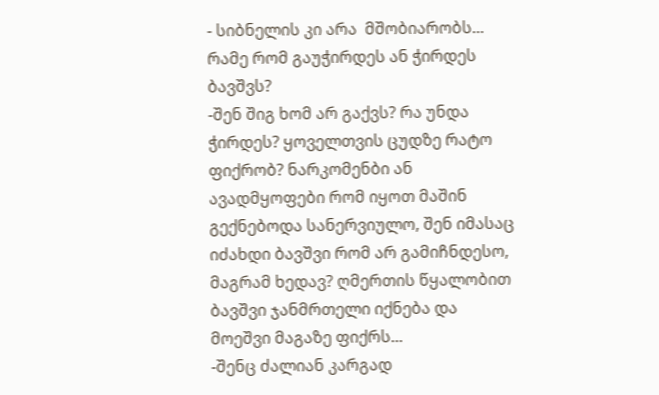- სიბნელის კი არა  მშობიარობს... რამე რომ გაუჭირდეს ან ჭირდეს ბავშვს?
-შენ შიგ ხომ არ გაქვს? რა უნდა ჭირდეს? ყოველთვის ცუდზე რატო ფიქრობ? ნარკომენბი ან ავადმყოფები რომ იყოთ მაშინ გექნებოდა სანერვიულო, შენ იმასაც იძახდი ბავშვი რომ არ გამიჩნდესო, მაგრამ ხედავ? ღმერთის წყალობით ბავშვი ჯანმრთელი იქნება და მოეშვი მაგაზე ფიქრს...
-შენც ძალიან კარგად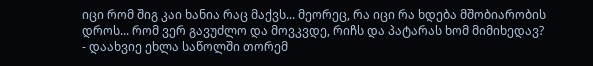იცი რომ შიგ კაი ხანია რაც მაქვს... მეორეც, რა იცი რა ხდება მშობიარობის დროს... რომ ვერ გავუძლო და მოვკვდე, რიჩს და პატარას ხომ მიმიხედავ?
- დაახვიე ეხლა საწოლში თორემ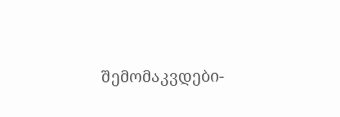შემომაკვდები-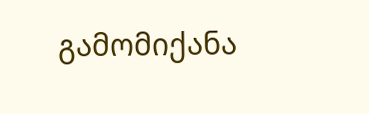გამომიქანა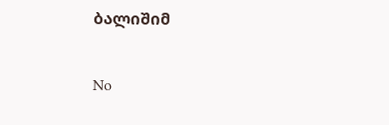ბალიშიმ

No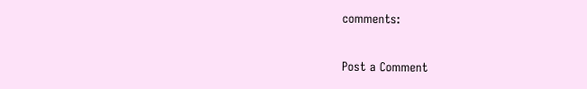comments:

Post a Comment